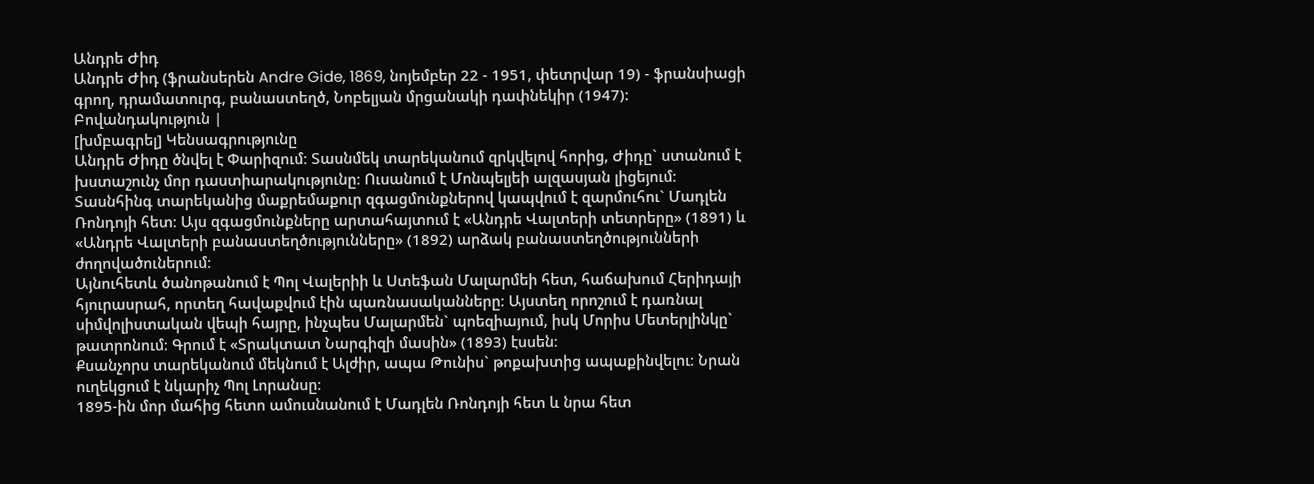Անդրե Ժիդ
Անդրե Ժիդ (ֆրանսերեն Andre Gide, 1869, նոյեմբեր 22 - 1951, փետրվար 19) - ֆրանսիացի գրող, դրամատուրգ, բանաստեղծ, Նոբելյան մրցանակի դափնեկիր (1947):
Բովանդակություն |
[խմբագրել] Կենսագրությունը
Անդրե Ժիդը ծնվել է Փարիզում։ Տասնմեկ տարեկանում զրկվելով հորից, Ժիդը` ստանում է խստաշունչ մոր դաստիարակությունը։ Ուսանում է Մոնպելյեի ալզասյան լիցեյում։ Տասնհինգ տարեկանից մաքրեմաքուր զգացմունքներով կապվում է զարմուհու` Մադլեն Ռոնդոյի հետ։ Այս զգացմունքները արտահայտում է «Անդրե Վալտերի տետրերը» (1891) և «Անդրե Վալտերի բանաստեղծությունները» (1892) արձակ բանաստեղծությունների ժողովածուներում։
Այնուհետև ծանոթանում է Պոլ Վալերիի և Ստեֆան Մալարմեի հետ, հաճախում Հերիդայի հյուրասրահ, որտեղ հավաքվում էին պառնասականները։ Այստեղ որոշում է դառնալ սիմվոլիստական վեպի հայրը, ինչպես Մալարմեն` պոեզիայում, իսկ Մորիս Մետերլինկը` թատրոնում։ Գրում է «Տրակտատ Նարգիզի մասին» (1893) էսսեն։
Քսանչորս տարեկանում մեկնում է Ալժիր, ապա Թունիս` թոքախտից ապաքինվելու։ Նրան ուղեկցում է նկարիչ Պոլ Լորանսը։
1895-ին մոր մահից հետո ամուսնանում է Մադլեն Ռոնդոյի հետ և նրա հետ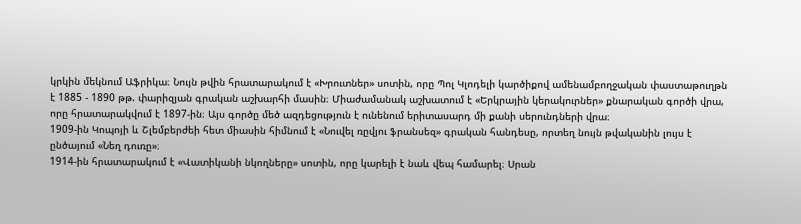կրկին մեկնում Աֆրիկա։ Նույն թվին հրատարակում է «Խրուտներ» սոտին, որը Պոլ Կլոդելի կարծիքով ամենամբողջական փաստաթուղթն է 1885 - 1890 թթ. փարիզյան գրական աշխարհի մասին։ Միաժամանակ աշխատում է «Երկրային կերակուրներ» քնարական գործի վրա, որը հրատարակվում է 1897-ին։ Այս գործը մեծ ազդեցություն է ունենում երիտասարդ մի քանի սերունդների վրա։
1909-ին Կոպոյի և Շլեմբերժեի հետ միասին հիմնում է «Նուվել ռըվյու ֆրանսեզ» գրական հանդեսը, որտեղ նույն թվականին լույս է ընծայում «Նեղ դուռը»։
1914-ին հրատարակում է «Վատիկանի նկողները» սոտին, որը կարելի է նաև վեպ համարել։ Սրան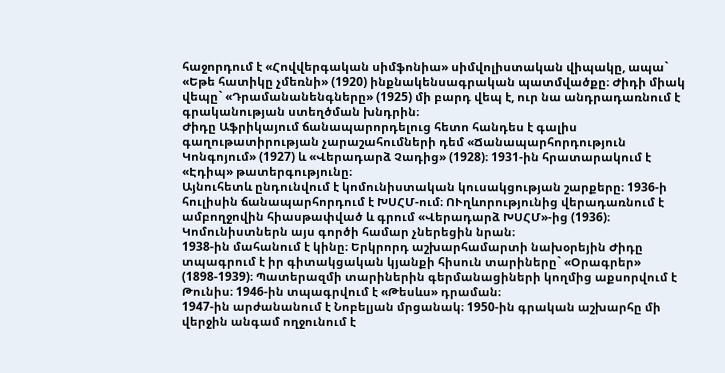հաջորդում է «Հովվերգական սիմֆոնիա» սիմվոլիստական վիպակը, ապա` «Եթե հատիկը չմեռնի» (1920) ինքնակենսագրական պատմվածքը։ Ժիդի միակ վեպը` «Դրամանանենգները» (1925) մի բարդ վեպ է, ուր նա անդրադառնում է գրականության ստեղծման խնդրին։
Ժիդը Աֆրիկայում ճանապարորդելուց հետո հանդես է գալիս գաղութատիրության չարաշահումների դեմ «Ճանապարհորդություն Կոնգոյում» (1927) և «Վերադարձ Չադից» (1928)։ 1931-ին հրատարակում է «Էդիպ» թատերգությունը։
Այնուհետև ընդունվում է կոմունիստական կուսակցության շարքերը։ 1936-ի հուլիսին ճանապարհորդում է ԽՍՀՄ-ում։ ՈՒղևորությունից վերադառնում է ամբողջովին հիասթափված և գրում «Վերադարձ ԽՍՀՄ»-ից (1936)։ Կոմունիստներն այս գործի համար չներեցին նրան։
1938-ին մահանում է կինը։ Երկրորդ աշխարհամարտի նախօրեյին Ժիդը տպագրում է իր գիտակցական կյանքի հիսուն տարիները` «Օրագրեր» (1898-1939)։ Պատերազմի տարիներին գերմանացիների կողմից աքսորվում է Թունիս։ 1946-ին տպագրվում է «Թեսևս» դրաման։
1947-ին արժանանում է Նոբելյան մրցանակ։ 1950-ին գրական աշխարհը մի վերջին անգամ ողջունում է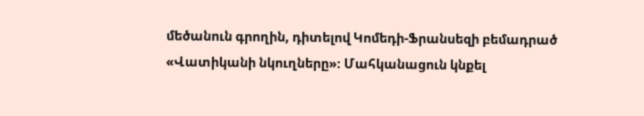մեծանուն գրողին, դիտելով Կոմեդի-Ֆրանսեզի բեմադրած «Վատիկանի նկուղները»։ Մահկանացուն կնքել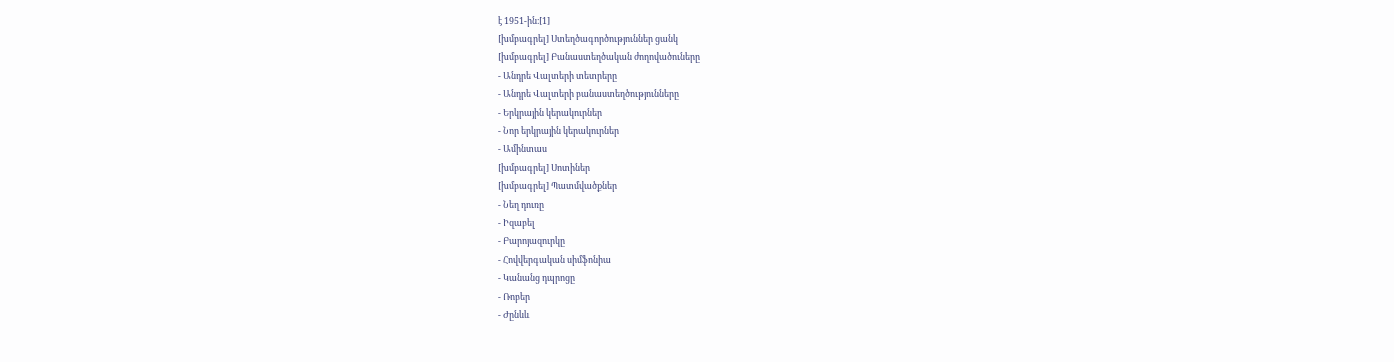է 1951-ին։[1]
[խմբագրել] Ստեղծագործություններ ցանկ
[խմբագրել] Բանաստեղծական ժողովածուները
- Անդրե Վալտերի տետրերը
- Անդրե Վալտերի բանաստեղծությունները
- Երկրային կերակուրներ
- Նոր երկրային կերակուրներ
- Ամինտաս
[խմբագրել] Սոտիներ
[խմբագրել] Պատմվածքներ
- Նեղ դուռը
- Իզաբել
- Բարոյազուրկը
- Հովվերգական սիմֆոնիա
- Կանանց դպրոցը
- Ռոբեր
- Ժընևև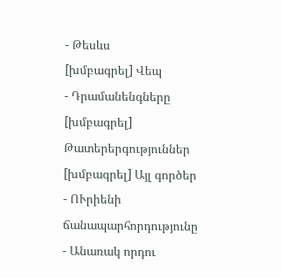- Թեսևս
[խմբագրել] Վեպ
- Դրամանենգները
[խմբագրել] Թատերերգություններ
[խմբագրել] Այլ գործեր
- ՈՒրիենի ճանապարհորդությունը
- Անառակ որդու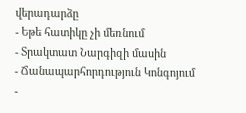վերադարձը
- Եթե հատիկը չի մեռնում
- Տրակտատ Նարգիզի մասին
- Ճանապարհորդություն Կոնգոյում
-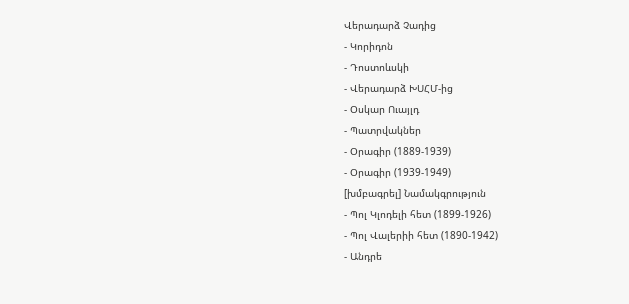Վերադարձ Չադից
- Կորիդոն
- Դոստոևսկի
- Վերադարձ ԽՍՀՄ-ից
- Օսկար Ուայլդ
- Պատրվակներ
- Օրագիր (1889-1939)
- Օրագիր (1939-1949)
[խմբագրել] Նամակգրություն
- Պոլ Կլոդելի հետ (1899-1926)
- Պոլ Վալերիի հետ (1890-1942)
- Անդրե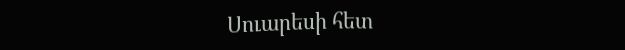Սուարեսի հետ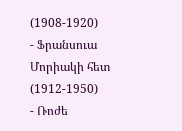(1908-1920)
- Ֆրանսուա Մորիակի հետ (1912-1950)
- Ռոժե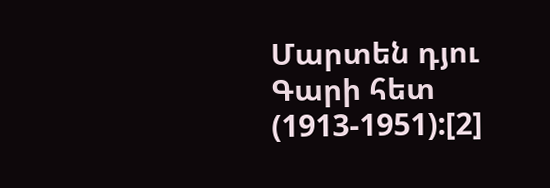Մարտեն դյու Գարի հետ (1913-1951):[2]